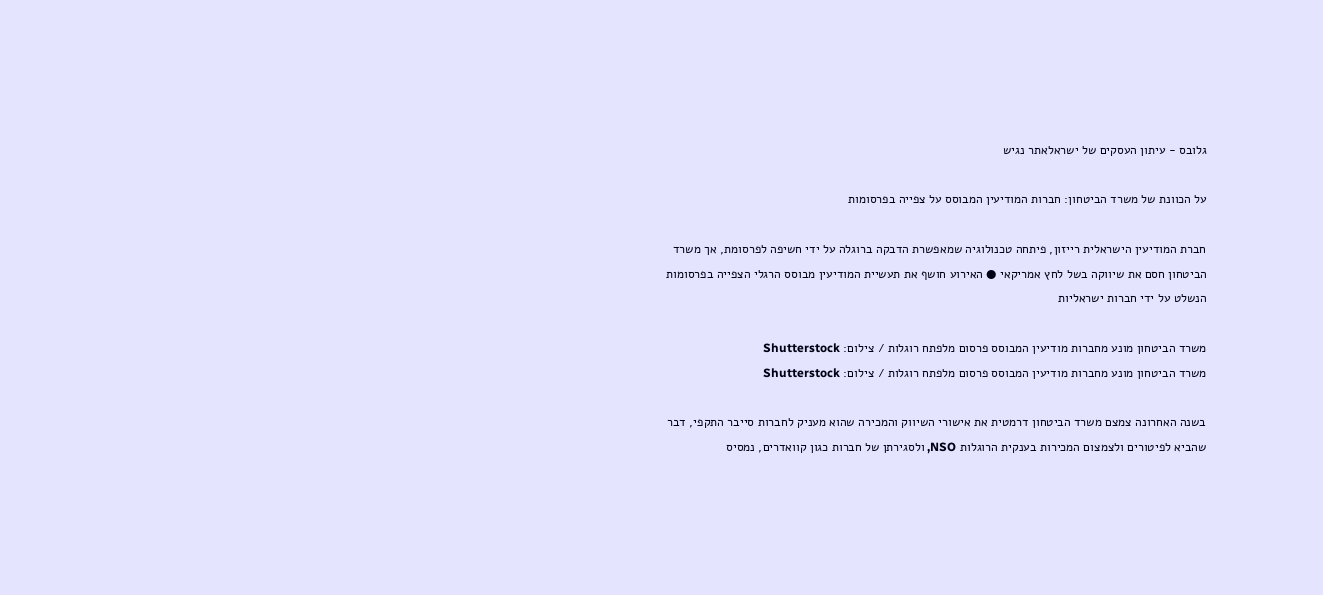גלובס - עיתון העסקים של ישראלאתר נגיש

על הכוונת של משרד הביטחון: חברות המודיעין המבוסס על צפייה בפרסומות

חברת המודיעין הישראלית רייזון, פיתחה טכנולוגיה שמאפשרת הדבקה ברוגלה על ידי חשיפה לפרסומת, אך משרד הביטחון חסם את שיווקה בשל לחץ אמריקאי ● האירוע חושף את תעשיית המודיעין מבוסס הרגלי הצפייה בפרסומות הנשלט על ידי חברות ישראליות

משרד הביטחון מונע מחברות מודיעין המבוסס פרסום מלפתח רוגלות / צילום: Shutterstock
משרד הביטחון מונע מחברות מודיעין המבוסס פרסום מלפתח רוגלות / צילום: Shutterstock

בשנה האחרונה צמצם משרד הביטחון דרמטית את אישורי השיווק והמכירה שהוא מעניק לחברות סייבר התקפי, דבר שהביא לפיטורים ולצמצום המכירות בענקית הרוגלות NSO, ולסגירתן של חברות כגון קוואדרים, נמסיס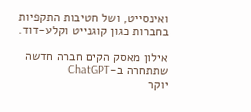ואינסייט, ושל חטיבות התקפיות בחברות כגון קוגנייט וקלע-דוד.

אילון מאסק הקים חברה חדשה שתתחרה ב-ChatGPT
יוקר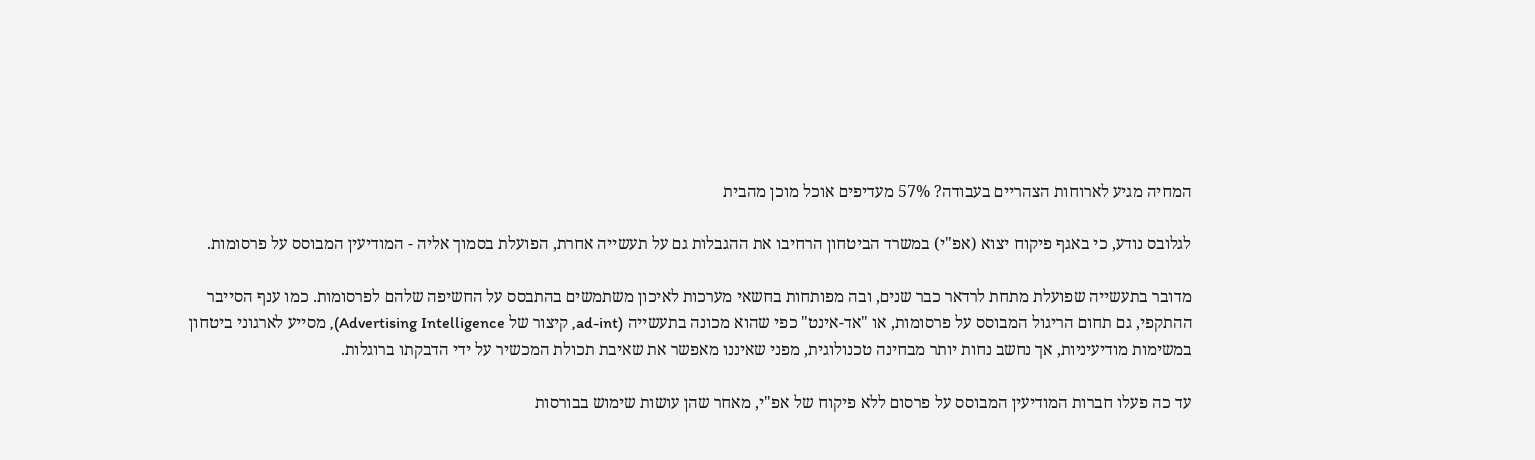המחיה מגיע לארוחות הצהריים בעבודה? 57% מעדיפים אוכל מוכן מהבית

לגלובס נודע, כי באגף פיקוח יצוא (אפ"י) במשרד הביטחון הרחיבו את ההגבלות גם על תעשייה אחרת, הפועלת בסמוך אליה - המודיעין המבוסס על פרסומות.

מדובר בתעשייה שפועלת מתחת לרדאר כבר שנים, ובה מפותחות בחשאי מערכות לאיכון משתמשים בהתבסס על החשיפה שלהם לפרסומות. כמו ענף הסייבר ההתקפי, גם תחום הריגול המבוסס על פרסומות, או "אד-אינט" כפי שהוא מכונה בתעשייה (ad-int, קיצור של Advertising Intelligence), מסייע לארגוני ביטחון במשימות מודיעיניות, אך נחשב נחות יותר מבחינה טכנולוגית, מפני שאיננו מאפשר את שאיבת תכולת המכשיר על ידי הדבקתו ברוגלות.

עד כה פעלו חברות המודיעין המבוסס על פרסום ללא פיקוח של אפ"י, מאחר שהן עושות שימוש בבורסות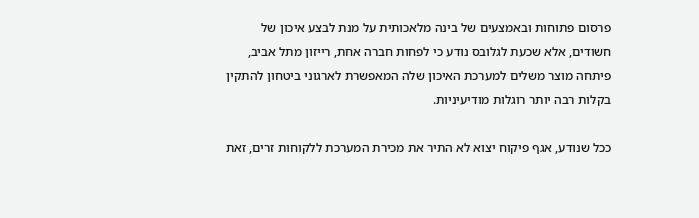פרסום פתוחות ובאמצעים של בינה מלאכותית על מנת לבצע איכון של חשודים, אלא שכעת לגלובס נודע כי לפחות חברה אחת, רייזון מתל אביב, פיתחה מוצר משלים למערכת האיכון שלה המאפשרת לארגוני ביטחון להתקין בקלות רבה יותר רוגלות מודיעיניות.

ככל שנודע, אגף פיקוח יצוא לא התיר את מכירת המערכת ללקוחות זרים, זאת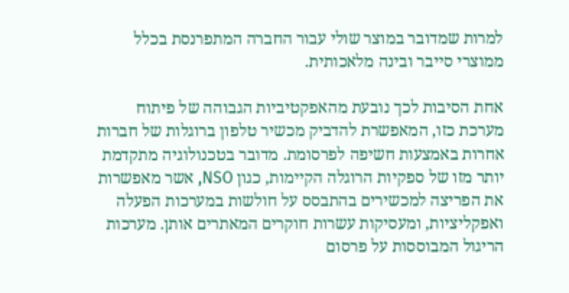למרות שמדובר במוצר שולי עבור החברה המתפרנסת בכלל ממוצרי סייבר ובינה מלאכותית.

אחת הסיבות לכך נובעת מהאפקטיביות הגבוהה של פיתוח מערכת כזו, המאפשרת להדביק מכשיר טלפון ברוגלות של חברות אחרות באמצעות חשיפה לפרסומת. מדובר בטכנולוגיה מתקדמת יותר מזו של ספקיות הרוגלה הקיימות, כגון NSO, אשר מאפשרות את הפריצה למכשירים בהתבסס על חולשות במערכות הפעלה ואפקליציות, ומעסיקות עשרות חוקרים המאתרים אותן. מערכות הריגול המבוססות על פרסום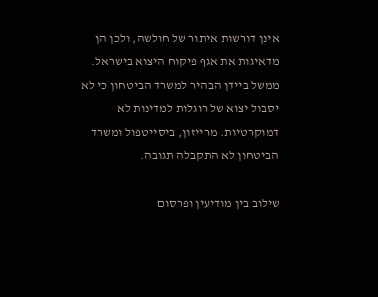אינן דורשות איתור של חולשה, ולכן הן מדאיגות את אגף פיקוח היצוא בישראל. ממשל ביידן הבהיר למשרד הביטחון כי לא יסבול יצוא של רוגלות למדינות לא דמוקרטיות. מרייזון, ביסייטפול ומשרד הביטחון לא התקבלה תגובה.

שילוב בין מודיעין ופרסום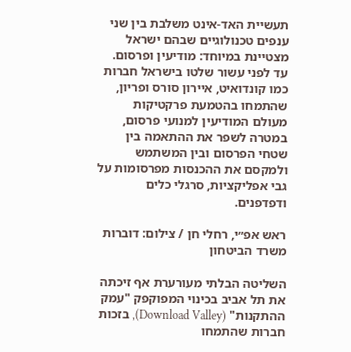תעשיית האד-אינט משלבת בין שני ענפים טכנולוגיים שבהם ישראל מצטיינת במיוחד: מודיעין ופרסום. עד לפני עשור שלטו בישראל חברות כמו קונדואיט, איירון סורס ופריון, שהתמחו בהטמעת פרקטיקות מעולם המודיעין למנועי פרסום, במטרה לשפר את ההתאמה בין שטחי הפרסום ובין המשתמש ולמקסם את ההכנסות מפרסומות על גבי אפליקציות, סרגלי כלים ודפדפנים.

ראש אפ״י, רחלי חן / צילום: דוברות משרד הביטחון

השליטה הבלתי מעורערת אף זיכתה את תל אביב בכינוי המפוקפק "עמק ההתקנות" (Download Valley), בזכות חברות שהתמחו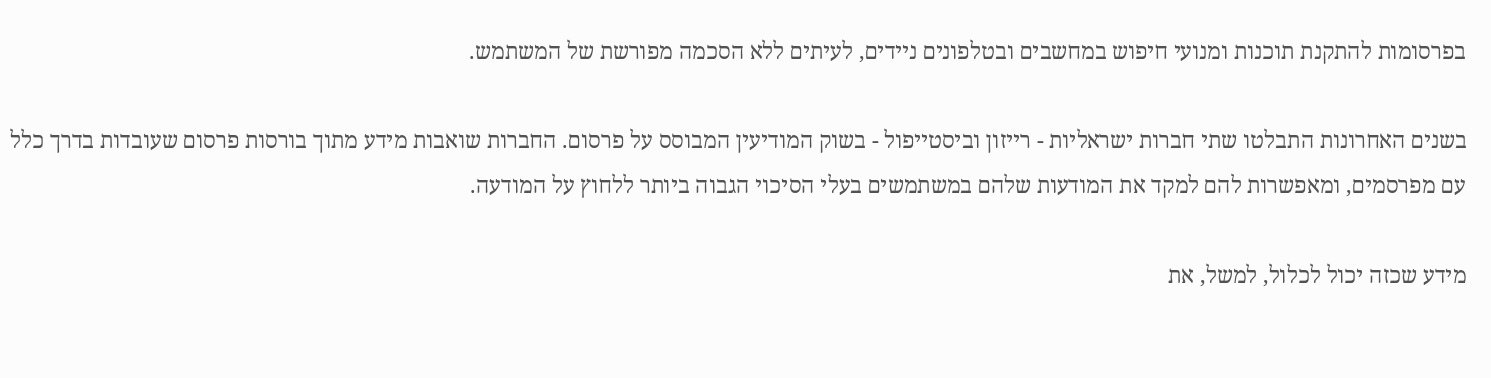בפרסומות להתקנת תוכנות ומנועי חיפוש במחשבים ובטלפונים ניידים, לעיתים ללא הסכמה מפורשת של המשתמש.

בשנים האחרונות התבלטו שתי חברות ישראליות - רייזון וביסטייפול - בשוק המודיעין המבוסס על פרסום. החברות שואבות מידע מתוך בורסות פרסום שעובדות בדרך כלל עם מפרסמים, ומאפשרות להם למקד את המודעות שלהם במשתמשים בעלי הסיכוי הגבוה ביותר ללחוץ על המודעה.

מידע שכזה יכול לכלול, למשל, את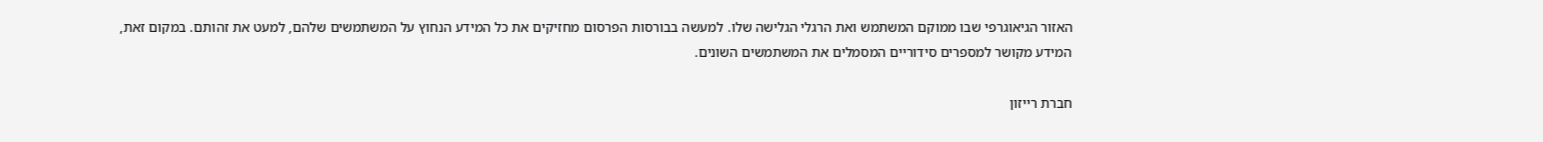האזור הגיאוגרפי שבו ממוקם המשתמש ואת הרגלי הגלישה שלו. למעשה בבורסות הפרסום מחזיקים את כל המידע הנחוץ על המשתמשים שלהם, למעט את זהותם. במקום זאת, המידע מקושר למספרים סידוריים המסמלים את המשתמשים השונים.

חברת רייזון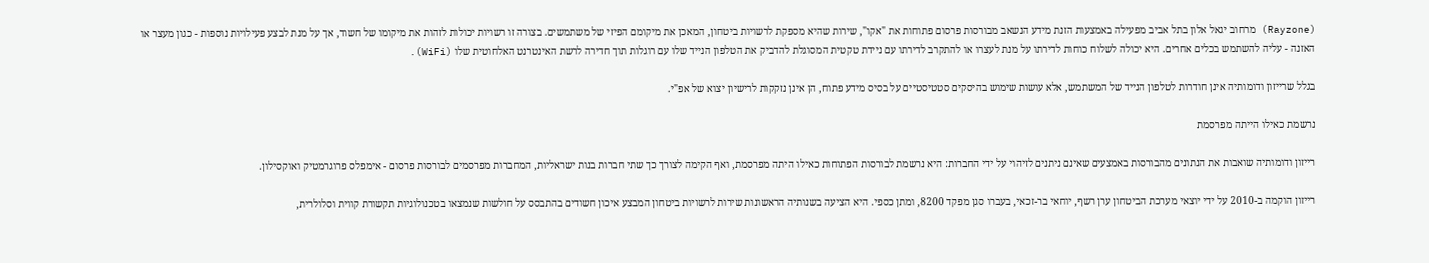(Rayzone) מרחוב יגאל אלון בתל אביב מפעילה באמצעות הזנת מידע הנשאב מבורסות פרסום פתוחות את "אקו", שירות שהיא מספקת לרשויות ביטחון, המאכן את מיקומם הפיזי של משתמשים. בצורה זו רשויות יכולות לזהות את מיקומו של חשוד, אך על מנת לבצע פעילויות נוספות - כגון מעצר או האזנה - עליה להשתמש בכלים אחרים. היא יכולה לשלוח כוחות לדירתו על מנת לעצרו או להתקרב לדירתו עם ניידת טקטית המסוגלת להדביק את הטלפון הנייד שלו עם רוגלות תוך חדירה לרשת האינטרנט האלחוטית שלו (WiFi).

בגלל שרייזון ודומותיה אינן חודרות לטלפון הנייד של המשתמש, אלא עושות שימוש בהיסקים סטטיסטיים על בסיס מידע פתוח, הן אינן נזקקות לרישיון יצוא של אפ"י.

נרשמת כאילו הייתה מפרסמת

רייזון ודומותיה שואבות את הנתונים מהבורסות באמצעים שאינם ניתנים לזיהוי על ידי החברות: היא נרשמת לבורסות הפתוחות כאילו היתה מפרסמת, ואף הקימה לצורך כך שתי חברות בנות ישראליות, המחברות מפרסמים לבורסות פרסום - אימפלס פרוגרמטיק ואוקסילון.

רייזון הוקמה ב-2010 על ידי יוצאי מערכת הביטחון ערן רשף, יוחאי בר-זכאי, בעברו סגן מפקד 8200, ומתן כספי. היא הציעה בשנותיה הראשונות שירות לרשויות ביטחון המבצע איכון חשודים בהתבסס על חולשות שנמצאו בטכנולוגיות תקשורת קווית וסלולרית,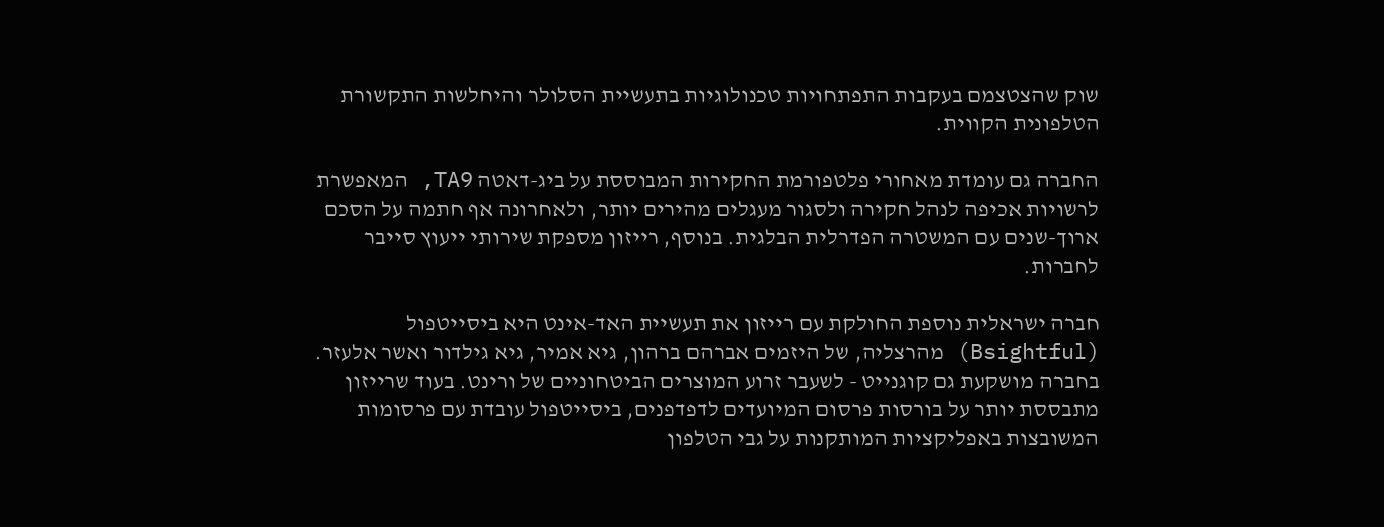שוק שהצטצמם בעקבות התפתחויות טכנולוגיות בתעשיית הסלולר והיחלשות התקשורת הטלפונית הקווית.

החברה גם עומדת מאחורי פלטפורמת החקירות המבוססת על ביג-דאטה TA9, המאפשרת לרשויות אכיפה לנהל חקירה ולסגור מעגלים מהירים יותר, ולאחרונה אף חתמה על הסכם ארוך-שנים עם המשטרה הפדרלית הבלגית. בנוסף, רייזון מספקת שירותי ייעוץ סייבר לחברות.

חברה ישראלית נוספת החולקת עם רייזון את תעשיית האד-אינט היא ביסייטפול (Bsightful) מהרצליה, של היזמים אברהם ברהון, גיא אמיר, גיא גילדור ואשר אלעזר. בחברה מושקעת גם קוגנייט - לשעבר זרוע המוצרים הביטחוניים של ורינט. בעוד שרייזון מתבססת יותר על בורסות פרסום המיועדים לדפדפנים, ביסייטפול עובדת עם פרסומות המשובצות באפליקציות המותקנות על גבי הטלפון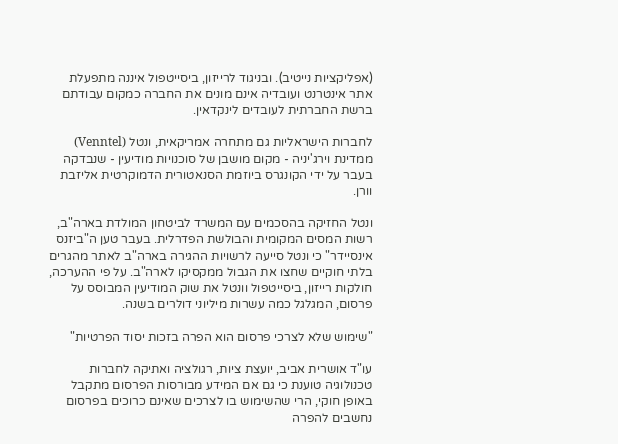(אפליקציות נייטיב). ובניגוד לרייזון, ביסייטפול איננה מתפעלת אתר אינטרנט ועובדיה אינם מונים את החברה כמקום עבודתם ברשת החברתית לעובדים לינקדאין.

לחברות הישראליות גם מתחרה אמריקאית, ונטל (Venntel) ממדינת וירג'יניה - מקום מושבן של סוכנויות מודיעין - שנבדקה בעבר על ידי הקונגרס ביוזמת הסנאטורית הדמוקרטית אליזבת וורן.

ונטל החזיקה בהסכמים עם המשרד לביטחון המולדת בארה"ב, רשות המסים המקומית והבולשת הפדרלית. בעבר טען ה"ביזנס אינסיידר" כי ונטל סייעה לרשויות ההגירה בארה"ב לאתר מהגרים בלתי חוקיים שחצו את הגבול ממקסיקו לארה"ב. על פי ההערכה, חולקות רייזון, ביסייטפול וונטל את שוק המודיעין המבוסס על פרסום, המגלגל כמה עשרות מיליוני דולרים בשנה.

"שימוש שלא לצרכי פרסום הוא הפרה בזכות יסוד הפרטיות"

עו"ד אושרית אביב, יועצת ציות, רגולציה ואתיקה לחברות טכנולוגיה טוענת כי גם אם המידע מבורסות הפרסום מתקבל באופן חוקי, הרי שהשימוש בו לצרכים שאינם כרוכים בפרסום נחשבים להפרה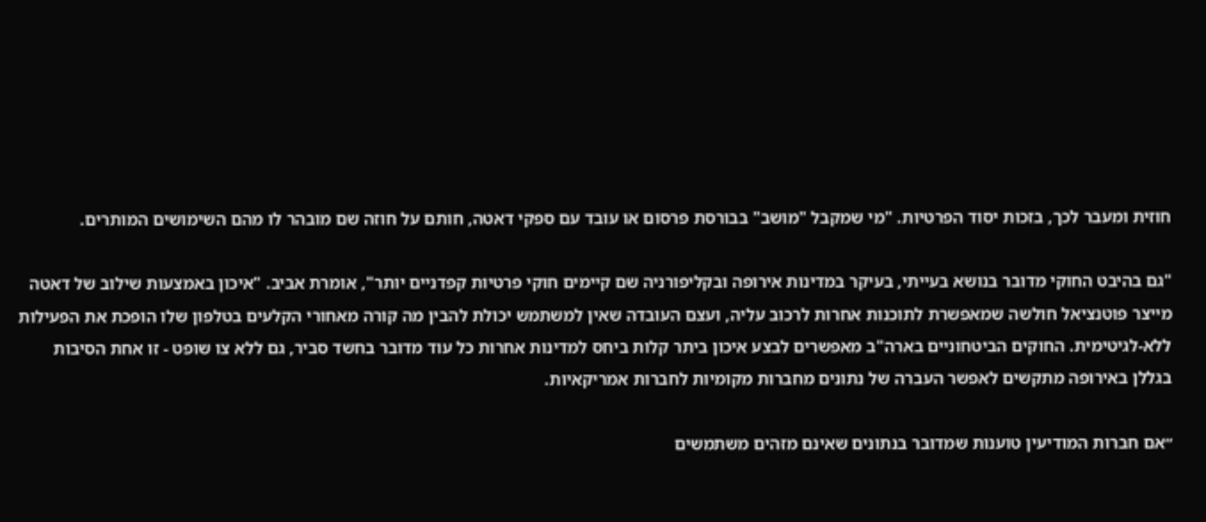חוזית ומעבר לכך, בזכות יסוד הפרטיות. "מי שמקבל "מושב" בבורסת פרסום או עובד עם ספקי דאטה, חותם על חוזה שם מובהר לו מהם השימושים המותרים.

"גם בהיבט החוקי מדובר בנושא בעייתי, בעיקר במדינות אירופה ובקליפורניה שם קיימים חוקי פרטיות קפדניים יותר", אומרת אביב. "איכון באמצעות שילוב של דאטה מייצר פוטנציאל חולשה שמאפשרת לתוכנות אחרות לרכוב עליה, ועצם העובדה שאין למשתמש יכולת להבין מה קורה מאחורי הקלעים בטלפון שלו הופכת את הפעילות ללא-לגיטימית. החוקים הביטחוניים בארה"ב מאפשרים לבצע איכון ביתר קלות ביחס למדינות אחרות כל עוד מדובר בחשד סביר, גם ללא צו שופט - זו אחת הסיבות בגללן באירופה מתקשים לאפשר העברה של נתונים מחברות מקומיות לחברות אמריקאיות.

״אם חברות המודיעין טוענות שמדובר בנתונים שאינם מזהים משתמשים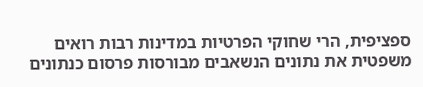ספציפית, הרי שחוקי הפרטיות במדינות רבות רואים משפטית את נתונים הנשאבים מבורסות פרסום כנתונים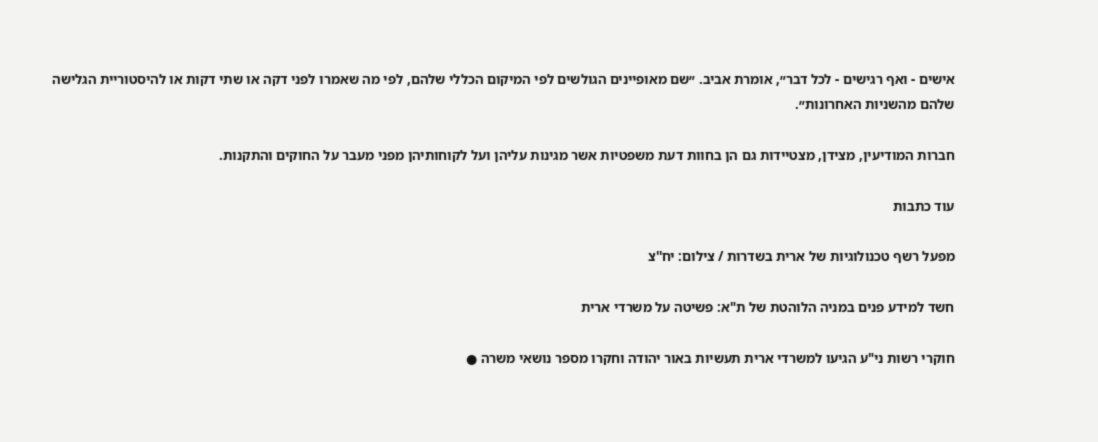אישים - ואף רגישים - לכל דבר״, אומרת אביב. ״שם מאופיינים הגולשים לפי המיקום הכללי שלהם, לפי מה שאמרו לפני דקה או שתי דקות או להיסטוריית הגלישה שלהם מהשניות האחרונות״.

חברות המודיעין, מצידן, מצטיידות גם הן בחוות דעת משפטיות אשר מגינות עליהן ועל לקוחותיהן מפני מעבר על החוקים והתקנות.

עוד כתבות

מפעל רשף טכנולוגיות של ארית בשדרות / צילום: יח''צ

חשד למידע פנים במניה הלוהטת של ת"א: פשיטה על משרדי ארית

חוקרי רשות ני"ע הגיעו למשרדי ארית תעשיות באור יהודה וחקרו מספר נושאי משרה ●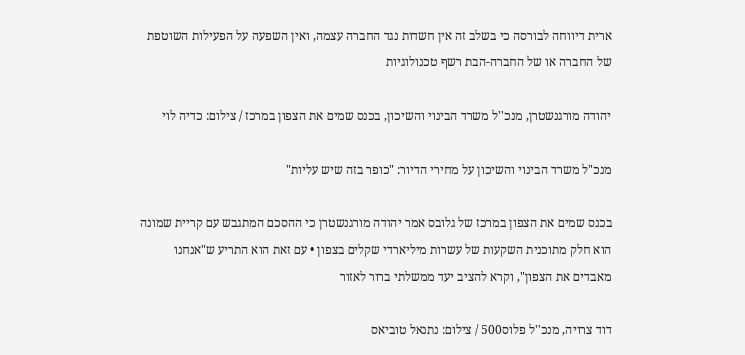ארית דיווחה לבורסה כי בשלב זה אין חשדות נגד החברה עצמה, ואין השפעה על הפעילות השוטפת של החברה או של החברה-הבת רשף טכנולוגיות

יהודה מורגנשטרן, מנכ''ל משרד הבינוי והשיכון, בכנס שמים את הצפון במרכז / צילום: כדיה לוי

מנכ"ל משרד הבינוי והשיכון על מחירי הדיור: "כופר בזה שיש עליות"

בכנס שמים את הצפון במרכז של גלובס אמר יהודה מורגנשטרן כי ההסכם המתגבש עם קריית שמונה הוא חלק מתוכנית השקעות של עשרות מיליארדי שקלים בצפון • עם זאת הוא התריע ש"אנחנו מאבדים את הצפון", וקרא להציב יעד ממשלתי ברור לאזור

דוד צרויה, מנכ''ל פלוס500 / צילום: נתנאל טוביאס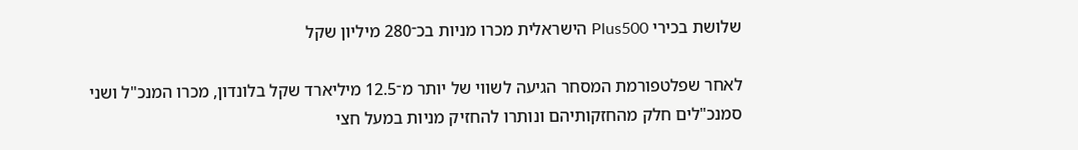שלושת בכירי Plus500 הישראלית מכרו מניות בכ־280 מיליון שקל

לאחר שפלטפורמת המסחר הגיעה לשווי של יותר מ־12.5 מיליארד שקל בלונדון, מכרו המנכ"ל ושני סמנכ"לים חלק מהחזקותיהם ונותרו להחזיק מניות במעל חצי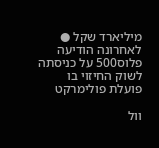מיליארד שקל ● לאחרונה הודיעה פלוס500 על כניסתה לשוק החיזוי בו פועלת פולימרקט

וול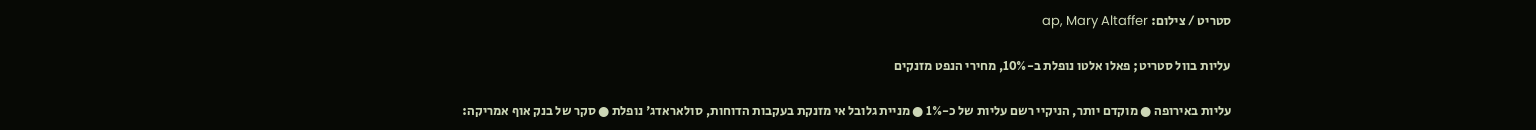סטריט / צילום: ap, Mary Altaffer

עליות בוול סטריט; פאלו אלטו נופלת ב-10%, מחירי הנפט מזנקים

עליות באירופה ● מוקדם יותר, הניקיי רשם עליות של כ-1% ● מניית גלובל אי מזנקת בעקבות הדוחות, סולאראדג' נופלת ● סקר של בנק אוף אמריקה: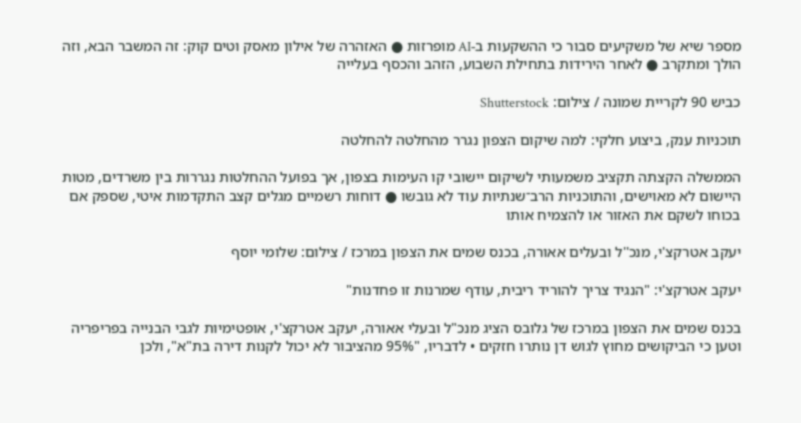מספר שיא של משקיעים סבור כי ההשקעות ב-AI מופרזות ● האזהרה של אילון מאסק וטים קוק: זה המשבר הבא, וזה הולך ומתקרב ● לאחר הירידות בתחילת השבוע, הזהב והכסף בעלייה

כביש 90 לקריית שמונה / צילום: Shutterstock

תוכניות ענק, ביצוע חלקי: למה שיקום הצפון נגרר מהחלטה להחלטה

הממשלה הקצתה תקציב משמעותי לשיקום יישובי קו העימות בצפון, אך בפועל ההחלטות נגררות בין משרדים, מטות היישום לא מאוישים, והתוכניות הרב־שנתיות עוד לא גובשו ● דוחות רשמיים מגלים קצב התקדמות איטי, שספק אם בכוחו לשקם את האזור או להצמיח אותו

יעקב אטרקצ'י, מנכ''ל ובעלים אאורה, בכנס שמים את הצפון במרכז / צילום: שלומי יוסף

יעקב אטרקצ'י: "הנגיד צריך להוריד ריבית, עודף שמרנות זו פחדנות"

בכנס שמים את הצפון במרכז של גלובס הציג מנכ"ל ובעלי אאורה, יעקב אטרקצ'י, אופטימיות לגבי הבנייה בפריפריה וטען כי הביקושים מחוץ לגוש דן נותרו חזקים • לדבריו, "95% מהציבור לא יכול לקנות דירה בת"א", ולכן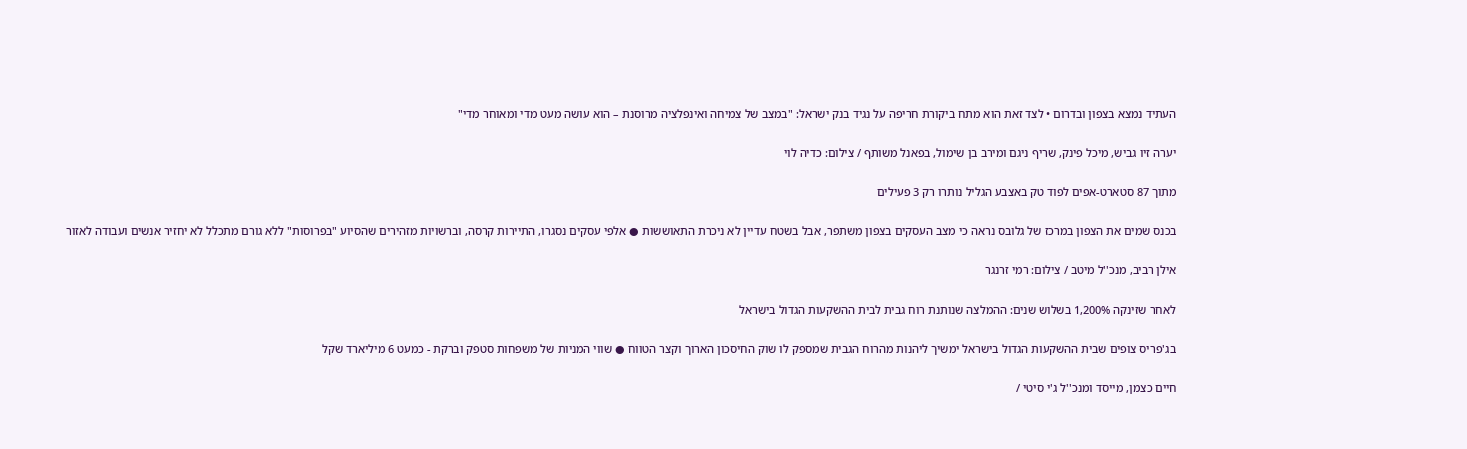העתיד נמצא בצפון ובדרום • לצד זאת הוא מתח ביקורת חריפה על נגיד בנק ישראל: "במצב של צמיחה ואינפלציה מרוסנת – הוא עושה מעט מדי ומאוחר מדי"

יערה זיו גביש, מיכל פינק, שריף ניגם ומירב בן שימול, בפאנל משותף / צילום: כדיה לוי

מתוך 87 סטארט-אפים לפוד טק באצבע הגליל נותרו רק 3 פעילים

בכנס שמים את הצפון במרכז של גלובס נראה כי מצב העסקים בצפון משתפר, אבל בשטח עדיין לא ניכרת התאוששות ● אלפי עסקים נסגרו, התיירות קרסה, וברשויות מזהירים שהסיוע "בפרוסות" ללא גורם מתכלל לא יחזיר אנשים ועבודה לאזור

אילן רביב, מנכ''ל מיטב / צילום: רמי זרנגר

לאחר שזינקה 1,200% בשלוש שנים: ההמלצה שנותנת רוח גבית לבית ההשקעות הגדול בישראל

בג'פריס צופים שבית ההשקעות הגדול בישראל ימשיך ליהנות מהרוח הגבית שמספק לו שוק החיסכון הארוך וקצר הטווח ● שווי המניות של משפחות סטפק וברקת - כמעט 6 מיליארד שקל

חיים כצמן, מייסד ומנכ''ל ג'י סיטי /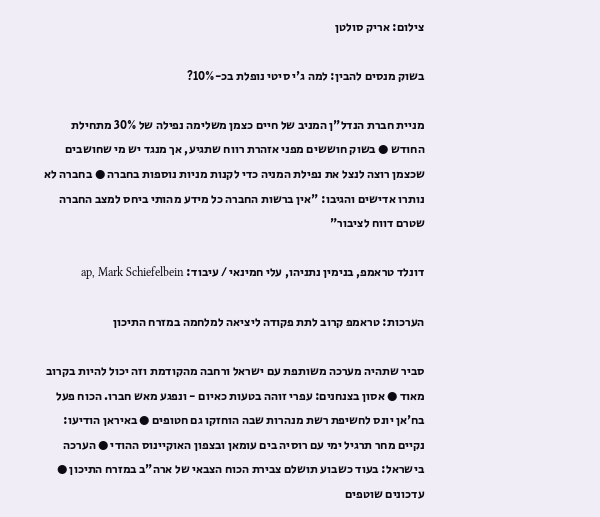צילום: אריק סולטן

בשוק מנסים להבין: למה ג'י סיטי נופלת בכ-10%?

מניית חברת הנדל"ן המניב של חיים כצמן משלימה נפילה של 30% מתחילת החודש ● בשוק חוששים מפני אזהרת רווח שתגיע, אך מנגד יש מי שחושבים שכצמן רוצה לנצל את נפילת המניה כדי לקנות מניות נוספות בחברה ● בחברה לא נותרו אדישים והגיבו: "אין ברשות החברה כל מידע מהותי ביחס למצב החברה שטרם דווח לציבור"

דונלד טראמפ, בנימין נתניהו, עלי חמינאי / עיבוד: ap, Mark Schiefelbein

הערכות: טראמפ קרוב לתת פקודה ליציאה למלחמה במזרח התיכון

סביר שתהיה מערכה משותפת עם ישראל ורחבה מהקודמת וזה יכול להיות בקרוב מאוד ● אסון בצנחנים: עפרי זוהה בטעות כאיום - ונפגע מאש חברו. הכוח פעל בח'אן יונס לחשיפת רשת מנהרות שבה הוחזקו גם חטופים ● באיראן הודיעו: נקיים מחר תרגיל ימי עם רוסיה בים עומאן ובצפון האוקיינוס ההודי ● הערכה בישראל: בעוד כשבוע תושלם צבירת הכוח הצבאי של ארה"ב במזרח התיכון ● עדכונים שוטפים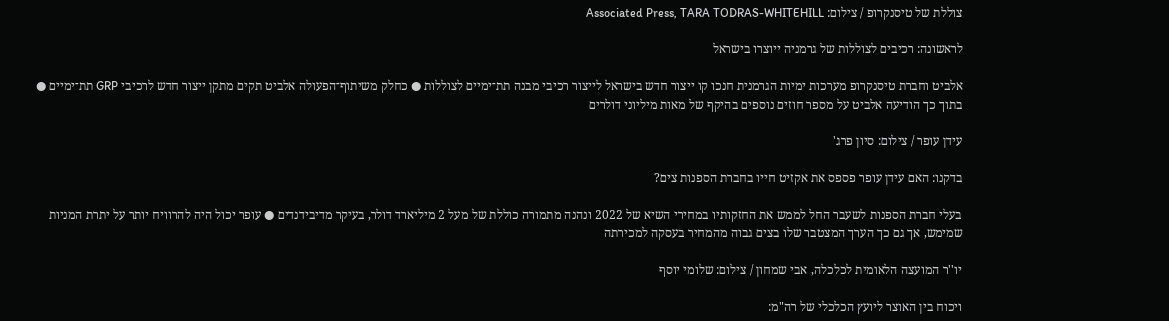צוללת של טיסנקרופ / צילום: Associated Press, TARA TODRAS-WHITEHILL

לראשונה: רכיבים לצוללות של גרמניה ייוצרו בישראל

אלביט וחברת טיסנקרופ מערכות ימיות הגרמנית חנכו קו ייצור חדש בישראל לייצור רכיבי מבנה תת־ימיים לצוללות ● כחלק משיתוף־הפעולה אלביט תקים מתקן ייצור חדש לרכיבי GRP תת־ימיים ● בתוך כך הודיעה אלביט על מספר חוזים נוספים בהיקף של מאות מיליוני דולרים

עידן עופר / צילום: סיון פרג'

בדקנו: האם עידן עופר פספס את אקזיט חייו בחברת הספנות צים?

בעלי חברת הספנות לשעבר החל לממש את החזקותיו במחירי השיא של 2022 ונהנה מתמורה כוללת של מעל 2 מיליארד דולר, בעיקר מדיבידנדים ● עופר יכול היה להרוויח יותר על יתרת המניות שמימש, אך גם כך הערך המצטבר שלו בצים גבוה מהמחיר בעסקה למכירתה

יו''ר המועצה הלאומית לכלכלה, אבי שמחון / צילום: שלומי יוסף

ויכוח בין האוצר ליועץ הכלכלי של רה"מ: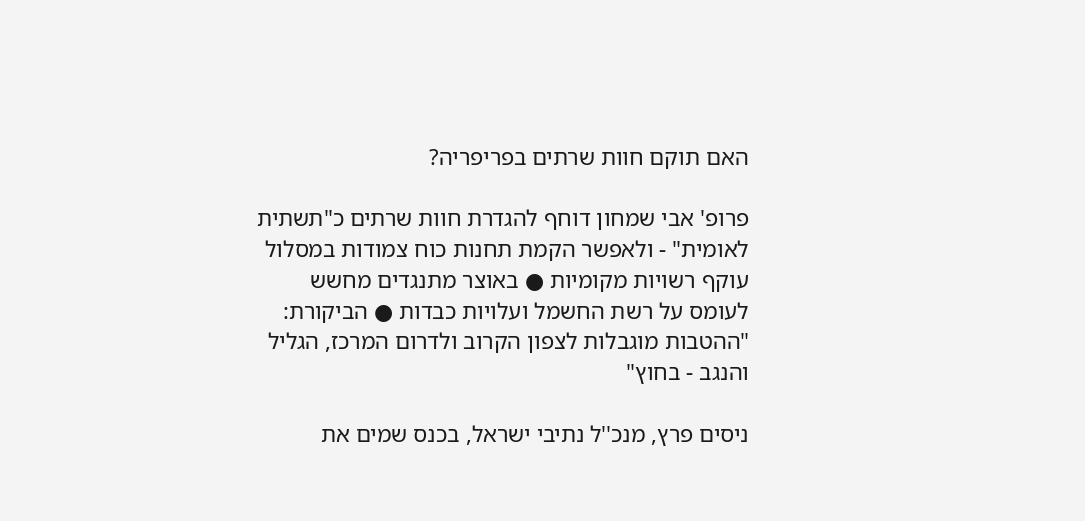האם תוקם חוות שרתים בפריפריה?

פרופ' אבי שמחון דוחף להגדרת חוות שרתים כ"תשתית לאומית" - ולאפשר הקמת תחנות כוח צמודות במסלול עוקף רשויות מקומיות ● באוצר מתנגדים מחשש לעומס על רשת החשמל ועלויות כבדות ● הביקורת: "ההטבות מוגבלות לצפון הקרוב ולדרום המרכז, הגליל והנגב - בחוץ"

ניסים פרץ, מנכ''ל נתיבי ישראל, בכנס שמים את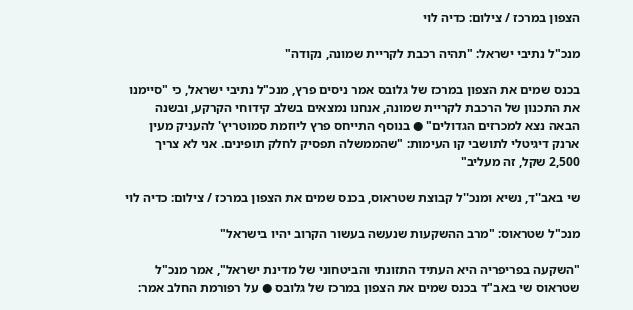הצפון במרכז / צילום: כדיה לוי

מנכ"ל נתיבי ישראל: "תהיה רכבת לקריית שמונה, נקודה"

בכנס שמים את הצפון במרכז של גלובס אמר ניסים פרץ, מנכ"ל נתיבי ישראל, כי "סיימנו את התכנון של הרכבת לקריית שמונה, אנחנו נמצאים בשלב קידוחי הקרקע, ובשנה הבאה נצא למכרזים הגדולים" ● בנוסף התייחס פרץ ליוזמת סמוטריץ' להעניק מעין ארנק דיגיטלי לתושבי קו העימות: "שהממשלה תפסיק לחלק תופינים. אני לא צריך 2,500 שקל, זה מעליב"

שי באב''ד, נשיא ומנכ''ל קבוצת שטראוס, בכנס שמים את הצפון במרכז / צילום: כדיה לוי

מנכ"ל שטראוס: "מרב ההשקעות שנעשה בעשור הקרוב יהיו בישראל"

"השקעה בפריפריה היא העתיד התזונתי והביטחוני של מדינת ישראל", אמר מנכ"ל שטראוס שי באב"ד בכנס שמים את הצפון במרכז של גלובס ● על רפורמת החלב אמר: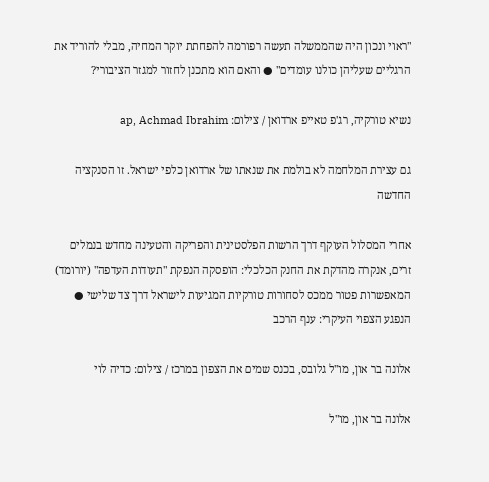"ראוי ונכון היה שהממשלה תעשה רפורמה להפחתת יוקר המחיה, מבלי להוריד את הרגליים שעליהן כולנו עומדים" ● והאם הוא מתכנן לחזור למגזר הציבורי?

נשיא טורקיה, רג'פ טאייפ ארדואן / צילום: ap, Achmad Ibrahim

גם עצירת המלחמה לא בולמת את שנאתו של ארדואן כלפי ישראל. זו הסנקציה החדשה

אחרי המסלול העוקף דרך הרשות הפלסטינית והפריקה והטעינה מחדש בנמלים זרים, אנקרה מהדקת את החנק הכלכלי: הופסקה הנפקת "תעודות העדפה" (יורומד) המאפשרות פטור ממכס לסחורות טורקיות המגיעות לישראל דרך צד שלישי ● הנפגע הצפוי העיקרי: ענף הרכב

אלונה בר און, מו''ל גלובס, בכנס שמים את הצפון במרכז / צילום: כדיה לוי

אלונה בר און, מו"ל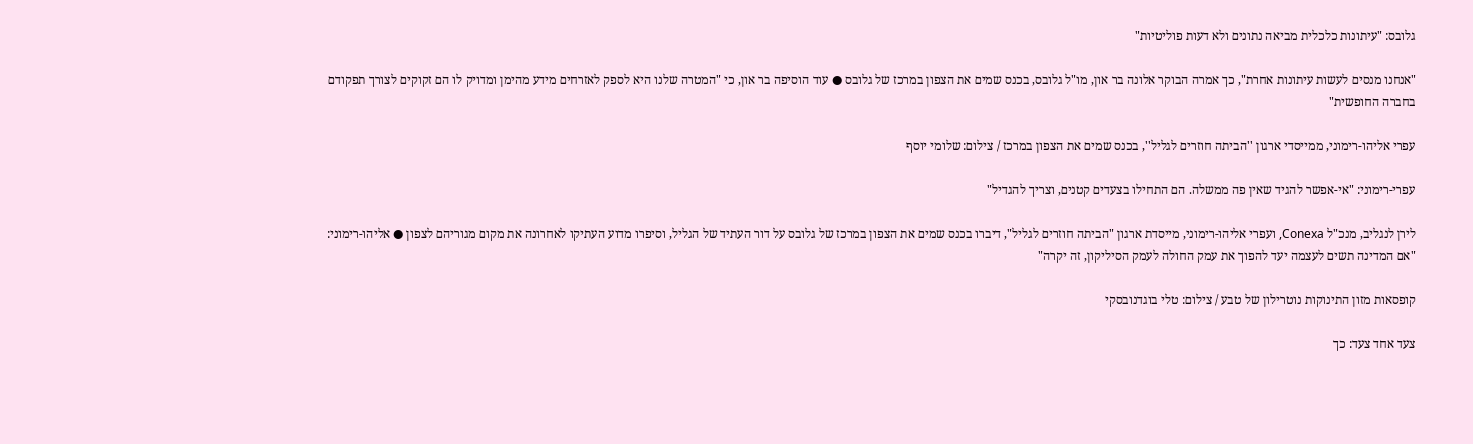גלובס: "עיתונות כלכלית מביאה נתונים ולא דעות פוליטיות"

"אנחנו מנסים לעשות עיתונות אחרת", כך אמרה הבוקר אלונה בר און, מו"ל גלובס, בכנס שמים את הצפון במרכז של גלובס ● עוד הוסיפה בר און, כי "המטרה שלנו היא לספק לאזרחים מידע מהימן ומדויק לו הם זקוקים לצורך תפקודם בחברה החופשית"

עפרי אליהו-רימוני, ממייסדי ארגון ''הביתה חוזרים לגליל'', בכנס שמים את הצפון במרכז / צילום: שלומי יוסף

עפרי-רימוני: "אי-אפשר להגיד שאין פה ממשלה. הם התחילו בצעדים קטנים, וצריך להגדיל"

לירן לנגליב, מנכ"ל Conexa, ועפרי אליהו-רימוני, מייסדת ארגון "הביתה חוזרים לגליל", דיברו בכנס שמים את הצפון במרכז של גלובס על דור העתיד של הגליל, וסיפרו מדוע העתיקו לאחרונה את מקום מגוריהם לצפון ● אליהו-רימוני: "אם המדינה תשים לעצמה יעד להפוך את עמק החולה לעמק הסיליקון, זה יקרה"

קופסאות מזון התינוקות נוטרילון של טבע / צילום: טלי בוגדנובסקי

צעד אחד צעד: כך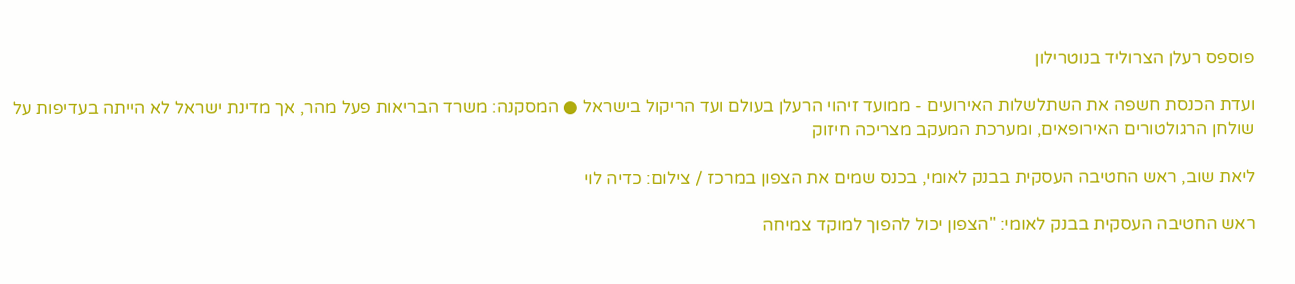פוספס רעלן הצרוליד בנוטרילון

ועדת הכנסת חשפה את השתלשלות האירועים - ממועד זיהוי הרעלן בעולם ועד הריקול בישראל ● המסקנה: משרד הבריאות פעל מהר, אך מדינת ישראל לא הייתה בעדיפות על שולחן הרגולטורים האירופאים, ומערכת המעקב מצריכה חיזוק

ליאת שוב, ראש החטיבה העסקית בבנק לאומי, בכנס שמים את הצפון במרכז / צילום: כדיה לוי

ראש החטיבה העסקית בבנק לאומי: "הצפון יכול להפוך למוקד צמיחה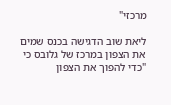מרכזי"

ליאת שוב הדגישה בכנס שמים את הצפון במרכז של גלובס כי "כדי להפוך את הצפון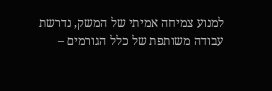למנוע צמיחה אמיתי של המשק, נדרשת עבודה משותפת של כלל הגורמים –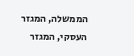הממשלה, המגזר העסקי, המגזר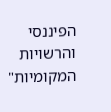הפיננסי והרשויות המקומיות"